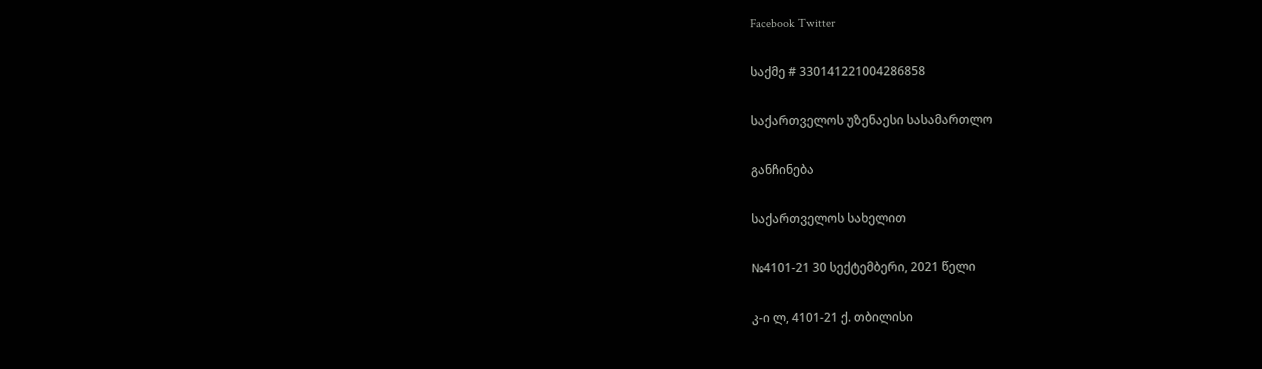Facebook Twitter

საქმე # 330141221004286858

საქართველოს უზენაესი სასამართლო

განჩინება

საქართველოს სახელით

№4101-21 30 სექტემბერი, 2021 წელი

კ-ი ლ, 4101-21 ქ. თბილისი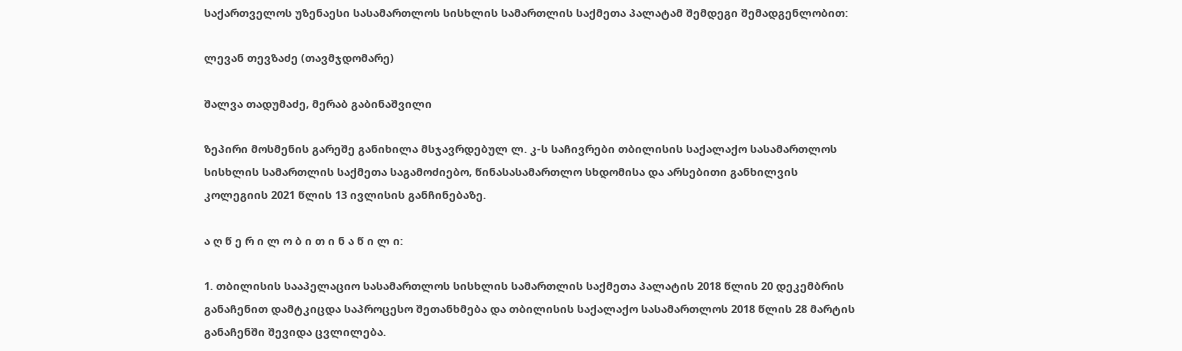საქართველოს უზენაესი სასამართლოს სისხლის სამართლის საქმეთა პალატამ შემდეგი შემადგენლობით:

ლევან თევზაძე (თავმჯდომარე)

შალვა თადუმაძე, მერაბ გაბინაშვილი

ზეპირი მოსმენის გარეშე განიხილა მსჯავრდებულ ლ. კ-ს საჩივრები თბილისის საქალაქო სასამართლოს სისხლის სამართლის საქმეთა საგამოძიებო, წინასასამართლო სხდომისა და არსებითი განხილვის კოლეგიის 2021 წლის 13 ივლისის განჩინებაზე.

ა ღ წ ე რ ი ლ ო ბ ი თ ი ნ ა წ ი ლ ი:

1. თბილისის სააპელაციო სასამართლოს სისხლის სამართლის საქმეთა პალატის 2018 წლის 20 დეკემბრის განაჩენით დამტკიცდა საპროცესო შეთანხმება და თბილისის საქალაქო სასამართლოს 2018 წლის 28 მარტის განაჩენში შევიდა ცვლილება.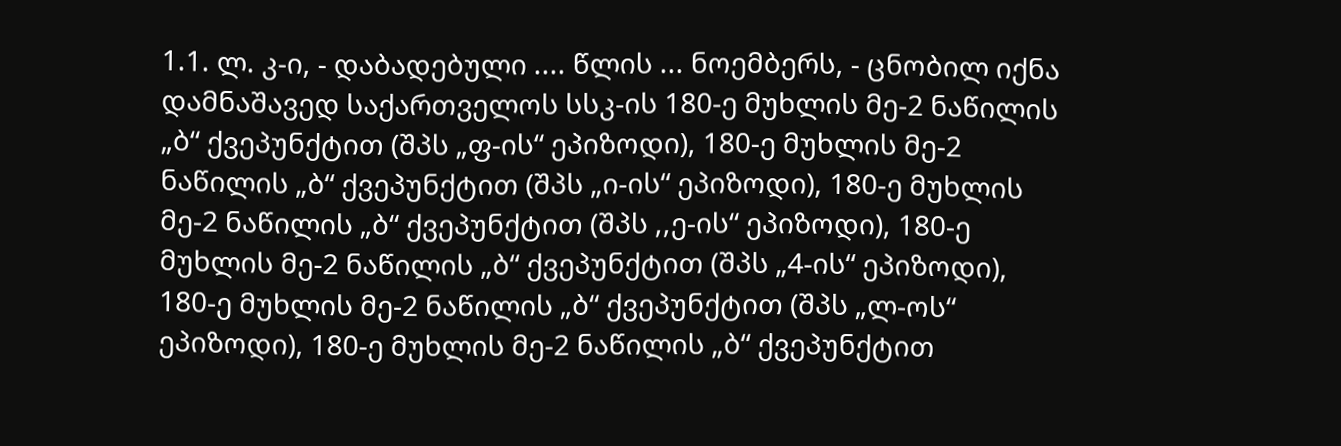1.1. ლ. კ-ი, - დაბადებული .... წლის ... ნოემბერს, - ცნობილ იქნა დამნაშავედ საქართველოს სსკ-ის 180-ე მუხლის მე-2 ნაწილის „ბ“ ქვეპუნქტით (შპს „ფ-ის“ ეპიზოდი), 180-ე მუხლის მე-2 ნაწილის „ბ“ ქვეპუნქტით (შპს „ი-ის“ ეპიზოდი), 180-ე მუხლის მე-2 ნაწილის „ბ“ ქვეპუნქტით (შპს ,,ე-ის“ ეპიზოდი), 180-ე მუხლის მე-2 ნაწილის „ბ“ ქვეპუნქტით (შპს „4-ის“ ეპიზოდი), 180-ე მუხლის მე-2 ნაწილის „ბ“ ქვეპუნქტით (შპს „ლ-ოს“ ეპიზოდი), 180-ე მუხლის მე-2 ნაწილის „ბ“ ქვეპუნქტით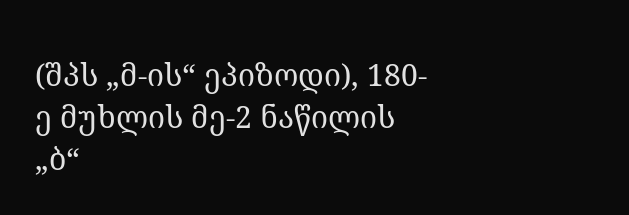(შპს „მ-ის“ ეპიზოდი), 180-ე მუხლის მე-2 ნაწილის „ბ“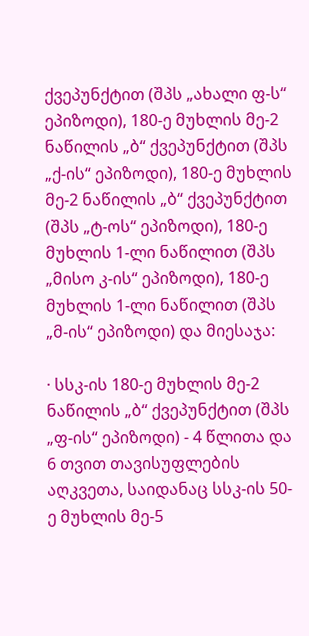ქვეპუნქტით (შპს „ახალი ფ-ს“ ეპიზოდი), 180-ე მუხლის მე-2 ნაწილის „ბ“ ქვეპუნქტით (შპს „ქ-ის“ ეპიზოდი), 180-ე მუხლის მე-2 ნაწილის „ბ“ ქვეპუნქტით (შპს „ტ-ოს“ ეპიზოდი), 180-ე მუხლის 1-ლი ნაწილით (შპს „მისო კ-ის“ ეპიზოდი), 180-ე მუხლის 1-ლი ნაწილით (შპს „მ-ის“ ეპიზოდი) და მიესაჯა:

· სსკ-ის 180-ე მუხლის მე-2 ნაწილის „ბ“ ქვეპუნქტით (შპს „ფ-ის“ ეპიზოდი) - 4 წლითა და 6 თვით თავისუფლების აღკვეთა, საიდანაც სსკ-ის 50-ე მუხლის მე-5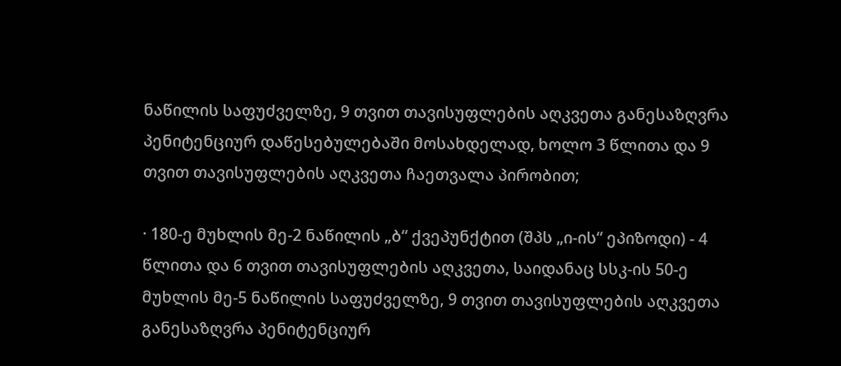ნაწილის საფუძველზე, 9 თვით თავისუფლების აღკვეთა განესაზღვრა პენიტენციურ დაწესებულებაში მოსახდელად, ხოლო 3 წლითა და 9 თვით თავისუფლების აღკვეთა ჩაეთვალა პირობით;

· 180-ე მუხლის მე-2 ნაწილის „ბ“ ქვეპუნქტით (შპს „ი-ის“ ეპიზოდი) - 4 წლითა და 6 თვით თავისუფლების აღკვეთა, საიდანაც სსკ-ის 50-ე მუხლის მე-5 ნაწილის საფუძველზე, 9 თვით თავისუფლების აღკვეთა განესაზღვრა პენიტენციურ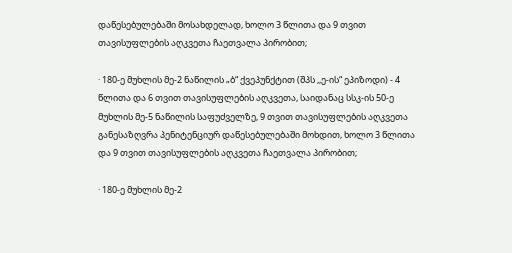დაწესებულებაში მოსახდელად, ხოლო 3 წლითა და 9 თვით თავისუფლების აღკვეთა ჩაეთვალა პირობით;

· 180-ე მუხლის მე-2 ნაწილის „ბ“ ქვეპუნქტით (შპს ,,ე-ის“ ეპიზოდი) - 4 წლითა და 6 თვით თავისუფლების აღკვეთა, საიდანაც სსკ-ის 50-ე მუხლის მე-5 ნაწილის საფუძველზე, 9 თვით თავისუფლების აღკვეთა განესაზღვრა პენიტენციურ დაწესებულებაში მოხდით, ხოლო 3 წლითა და 9 თვით თავისუფლების აღკვეთა ჩაეთვალა პირობით;

· 180-ე მუხლის მე-2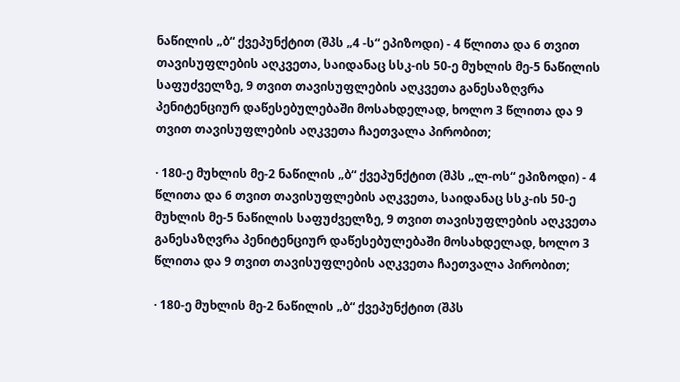ნაწილის „ბ“ ქვეპუნქტით (შპს „4 -ს“ ეპიზოდი) - 4 წლითა და 6 თვით თავისუფლების აღკვეთა, საიდანაც სსკ-ის 50-ე მუხლის მე-5 ნაწილის საფუძველზე, 9 თვით თავისუფლების აღკვეთა განესაზღვრა პენიტენციურ დაწესებულებაში მოსახდელად, ხოლო 3 წლითა და 9 თვით თავისუფლების აღკვეთა ჩაეთვალა პირობით;

· 180-ე მუხლის მე-2 ნაწილის „ბ“ ქვეპუნქტით (შპს „ლ-ოს“ ეპიზოდი) - 4 წლითა და 6 თვით თავისუფლების აღკვეთა, საიდანაც სსკ-ის 50-ე მუხლის მე-5 ნაწილის საფუძველზე, 9 თვით თავისუფლების აღკვეთა განესაზღვრა პენიტენციურ დაწესებულებაში მოსახდელად, ხოლო 3 წლითა და 9 თვით თავისუფლების აღკვეთა ჩაეთვალა პირობით;

· 180-ე მუხლის მე-2 ნაწილის „ბ“ ქვეპუნქტით (შპს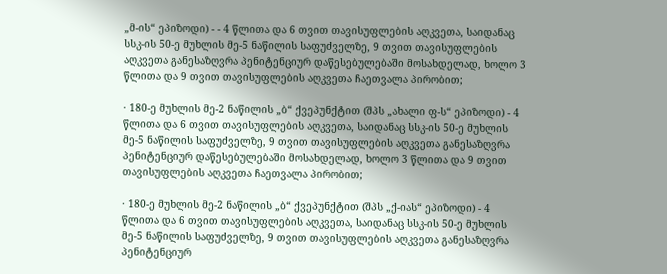„მ-ის“ ეპიზოდი) - - 4 წლითა და 6 თვით თავისუფლების აღკვეთა, საიდანაც სსკ-ის 50-ე მუხლის მე-5 ნაწილის საფუძველზე, 9 თვით თავისუფლების აღკვეთა განესაზღვრა პენიტენციურ დაწესებულებაში მოსახდელად, ხოლო 3 წლითა და 9 თვით თავისუფლების აღკვეთა ჩაეთვალა პირობით;

· 180-ე მუხლის მე-2 ნაწილის „ბ“ ქვეპუნქტით (შპს „ახალი ფ-ს“ ეპიზოდი) - 4 წლითა და 6 თვით თავისუფლების აღკვეთა, საიდანაც სსკ-ის 50-ე მუხლის მე-5 ნაწილის საფუძველზე, 9 თვით თავისუფლების აღკვეთა განესაზღვრა პენიტენციურ დაწესებულებაში მოსახდელად, ხოლო 3 წლითა და 9 თვით თავისუფლების აღკვეთა ჩაეთვალა პირობით;

· 180-ე მუხლის მე-2 ნაწილის „ბ“ ქვეპუნქტით (შპს „ქ-იას“ ეპიზოდი) - 4 წლითა და 6 თვით თავისუფლების აღკვეთა, საიდანაც სსკ-ის 50-ე მუხლის მე-5 ნაწილის საფუძველზე, 9 თვით თავისუფლების აღკვეთა განესაზღვრა პენიტენციურ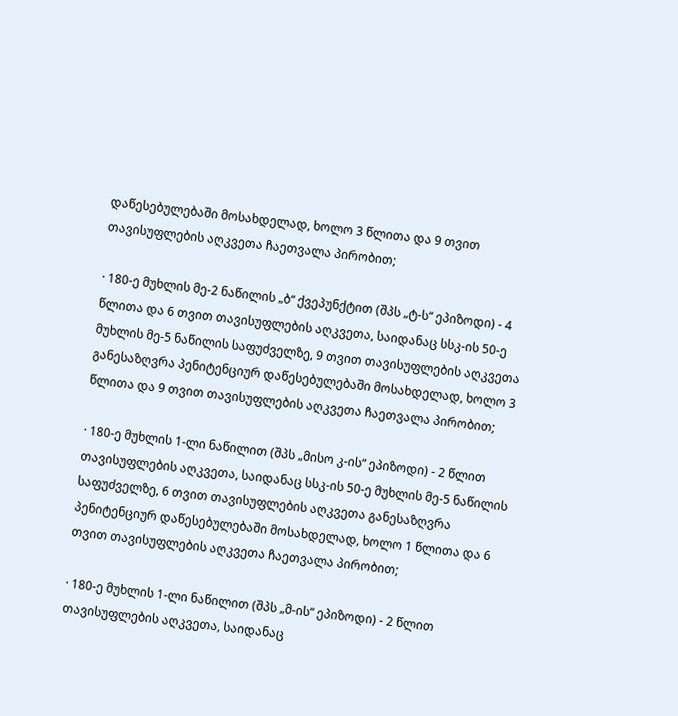დაწესებულებაში მოსახდელად, ხოლო 3 წლითა და 9 თვით თავისუფლების აღკვეთა ჩაეთვალა პირობით;

· 180-ე მუხლის მე-2 ნაწილის „ბ“ ქვეპუნქტით (შპს „ტ-ს“ ეპიზოდი) - 4 წლითა და 6 თვით თავისუფლების აღკვეთა, საიდანაც სსკ-ის 50-ე მუხლის მე-5 ნაწილის საფუძველზე, 9 თვით თავისუფლების აღკვეთა განესაზღვრა პენიტენციურ დაწესებულებაში მოსახდელად, ხოლო 3 წლითა და 9 თვით თავისუფლების აღკვეთა ჩაეთვალა პირობით;

· 180-ე მუხლის 1-ლი ნაწილით (შპს „მისო კ-ის“ ეპიზოდი) - 2 წლით თავისუფლების აღკვეთა, საიდანაც სსკ-ის 50-ე მუხლის მე-5 ნაწილის საფუძველზე, 6 თვით თავისუფლების აღკვეთა განესაზღვრა პენიტენციურ დაწესებულებაში მოსახდელად, ხოლო 1 წლითა და 6 თვით თავისუფლების აღკვეთა ჩაეთვალა პირობით;

· 180-ე მუხლის 1-ლი ნაწილით (შპს „მ-ის“ ეპიზოდი) - 2 წლით თავისუფლების აღკვეთა, საიდანაც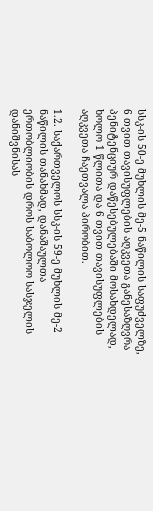სსკ-ის 50-ე მუხლის მე-5 ნაწილის საფუძველზე, 6 თვით თავისუფლების აღკვეთა განესაზღვრა პენიტენციურ დაწესებულებაში მოსახდელად, ხოლო 1 წლითა და 6 თვით თავისუფლების აღკვეთა ჩაეთვალა პირობით.

1.2. საქართველოს სსკ-ის 59-ე მუხლის მე-2 ნაწილის თანახმად, დანაშაულთა ერთობლიობის დროს საბოლოო სასჯელის დანიშვნისას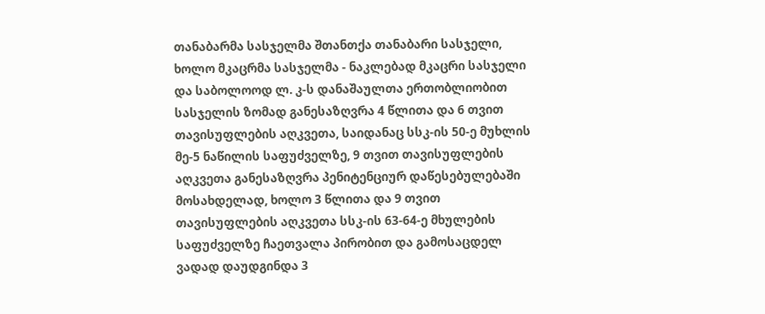თანაბარმა სასჯელმა შთანთქა თანაბარი სასჯელი, ხოლო მკაცრმა სასჯელმა - ნაკლებად მკაცრი სასჯელი და საბოლოოდ ლ. კ-ს დანაშაულთა ერთობლიობით სასჯელის ზომად განესაზღვრა 4 წლითა და 6 თვით თავისუფლების აღკვეთა, საიდანაც სსკ-ის 50-ე მუხლის მე-5 ნაწილის საფუძველზე, 9 თვით თავისუფლების აღკვეთა განესაზღვრა პენიტენციურ დაწესებულებაში მოსახდელად, ხოლო 3 წლითა და 9 თვით თავისუფლების აღკვეთა სსკ-ის 63-64-ე მხულების საფუძველზე ჩაეთვალა პირობით და გამოსაცდელ ვადად დაუდგინდა 3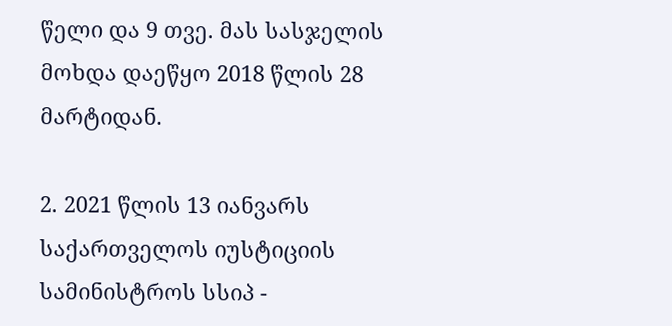წელი და 9 თვე. მას სასჯელის მოხდა დაეწყო 2018 წლის 28 მარტიდან.

2. 2021 წლის 13 იანვარს საქართველოს იუსტიციის სამინისტროს სსიპ -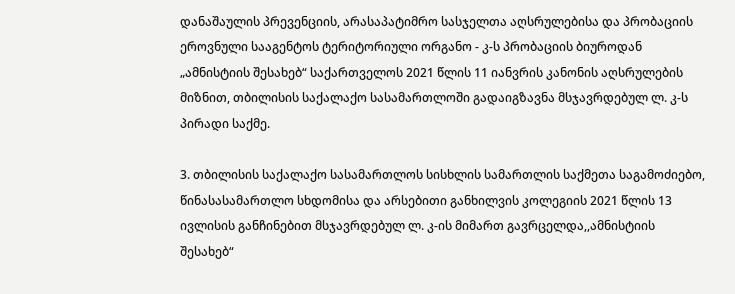დანაშაულის პრევენციის, არასაპატიმრო სასჯელთა აღსრულებისა და პრობაციის ეროვნული სააგენტოს ტერიტორიული ორგანო - კ-ს პრობაციის ბიუროდან „ამნისტიის შესახებ“ საქართველოს 2021 წლის 11 იანვრის კანონის აღსრულების მიზნით, თბილისის საქალაქო სასამართლოში გადაიგზავნა მსჯავრდებულ ლ. კ-ს პირადი საქმე.

3. თბილისის საქალაქო სასამართლოს სისხლის სამართლის საქმეთა საგამოძიებო, წინასასამართლო სხდომისა და არსებითი განხილვის კოლეგიის 2021 წლის 13 ივლისის განჩინებით მსჯავრდებულ ლ. კ-ის მიმართ გავრცელდა,,ამნისტიის შესახებ“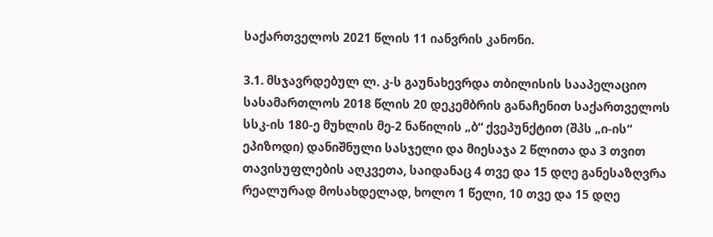საქართველოს 2021 წლის 11 იანვრის კანონი.

3.1. მსჯავრდებულ ლ. კ-ს გაუნახევრდა თბილისის სააპელაციო სასამართლოს 2018 წლის 20 დეკემბრის განაჩენით საქართველოს სსკ-ის 180-ე მუხლის მე-2 ნაწილის „ბ“ ქვეპუნქტით (შპს „ი-ის“ ეპიზოდი) დანიშნული სასჯელი და მიესაჯა 2 წლითა და 3 თვით თავისუფლების აღკვეთა, საიდანაც 4 თვე და 15 დღე განესაზღვრა რეალურად მოსახდელად, ხოლო 1 წელი, 10 თვე და 15 დღე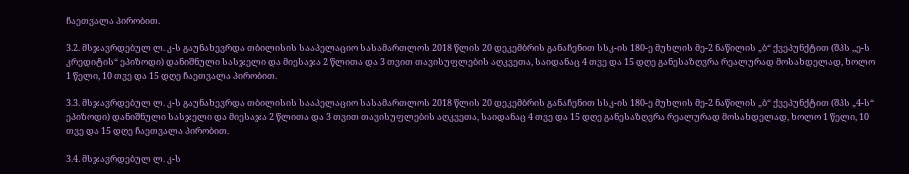ჩაეთვალა პირობით.

3.2. მსჯავრდებულ ლ. კ-ს გაუნახევრდა თბილისის სააპელაციო სასამართლოს 2018 წლის 20 დეკემბრის განაჩენით სსკ-ის 180-ე მუხლის მე-2 ნაწილის „ბ“ ქვეპუნქტით (შპს ,,ე-ს კრედიტის“ ეპიზოდი) დანიშნული სასჯელი და მიესაჯა 2 წლითა და 3 თვით თავისუფლების აღკვეთა, საიდანაც 4 თვე და 15 დღე განესაზღვრა რეალურად მოსახდელად, ხოლო 1 წელი, 10 თვე და 15 დღე ჩაეთვალა პირობით.

3.3. მსჯავრდებულ ლ. კ-ს გაუნახევრდა თბილისის სააპელაციო სასამართლოს 2018 წლის 20 დეკემბრის განაჩენით სსკ-ის 180-ე მუხლის მე-2 ნაწილის „ბ“ ქვეპუნქტით (შპს „4-ს“ ეპიზოდი) დანიშნული სასჯელი და მიესაჯა 2 წლითა და 3 თვით თავისუფლების აღკვეთა, საიდანაც 4 თვე და 15 დღე განესაზღვრა რეალურად მოსახდელად, ხოლო 1 წელი, 10 თვე და 15 დღე ჩაეთვალა პირობით.

3.4. მსჯავრდებულ ლ. კ-ს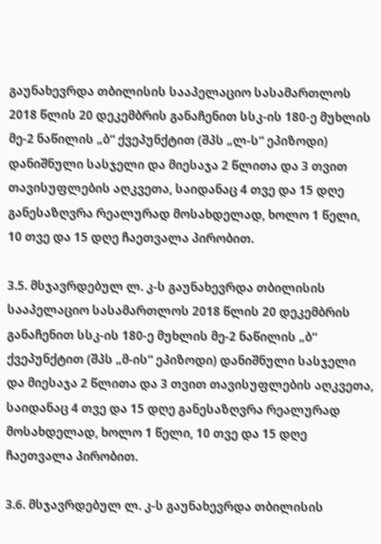გაუნახევრდა თბილისის სააპელაციო სასამართლოს 2018 წლის 20 დეკემბრის განაჩენით სსკ-ის 180-ე მუხლის მე-2 ნაწილის „ბ“ ქვეპუნქტით (შპს „ლ-ს“ ეპიზოდი) დანიშნული სასჯელი და მიესაჯა 2 წლითა და 3 თვით თავისუფლების აღკვეთა, საიდანაც 4 თვე და 15 დღე განესაზღვრა რეალურად მოსახდელად, ხოლო 1 წელი, 10 თვე და 15 დღე ჩაეთვალა პირობით.

3.5. მსჯავრდებულ ლ. კ-ს გაუნახევრდა თბილისის სააპელაციო სასამართლოს 2018 წლის 20 დეკემბრის განაჩენით სსკ-ის 180-ე მუხლის მე-2 ნაწილის „ბ“ ქვეპუნქტით (შპს „მ-ის“ ეპიზოდი) დანიშნული სასჯელი და მიესაჯა 2 წლითა და 3 თვით თავისუფლების აღკვეთა, საიდანაც 4 თვე და 15 დღე განესაზღვრა რეალურად მოსახდელად, ხოლო 1 წელი, 10 თვე და 15 დღე ჩაეთვალა პირობით.

3.6. მსჯავრდებულ ლ. კ-ს გაუნახევრდა თბილისის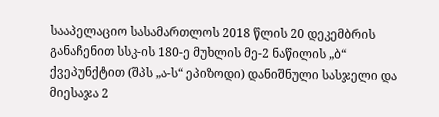სააპელაციო სასამართლოს 2018 წლის 20 დეკემბრის განაჩენით სსკ-ის 180-ე მუხლის მე-2 ნაწილის „ბ“ ქვეპუნქტით (შპს „ა-ს“ ეპიზოდი) დანიშნული სასჯელი და მიესაჯა 2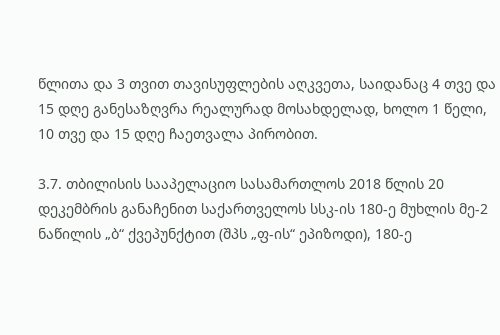წლითა და 3 თვით თავისუფლების აღკვეთა, საიდანაც 4 თვე და 15 დღე განესაზღვრა რეალურად მოსახდელად, ხოლო 1 წელი, 10 თვე და 15 დღე ჩაეთვალა პირობით.

3.7. თბილისის სააპელაციო სასამართლოს 2018 წლის 20 დეკემბრის განაჩენით საქართველოს სსკ-ის 180-ე მუხლის მე-2 ნაწილის „ბ“ ქვეპუნქტით (შპს „ფ-ის“ ეპიზოდი), 180-ე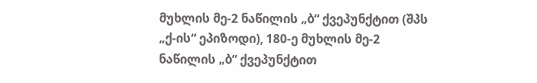მუხლის მე-2 ნაწილის „ბ“ ქვეპუნქტით (შპს „ქ-ის“ ეპიზოდი), 180-ე მუხლის მე-2 ნაწილის „ბ“ ქვეპუნქტით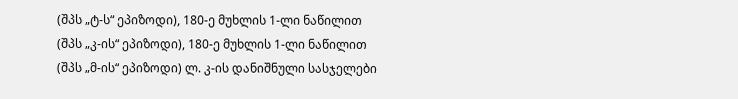(შპს „ტ-ს“ ეპიზოდი), 180-ე მუხლის 1-ლი ნაწილით (შპს „კ-ის“ ეპიზოდი), 180-ე მუხლის 1-ლი ნაწილით (შპს „მ-ის“ ეპიზოდი) ლ. კ-ის დანიშნული სასჯელები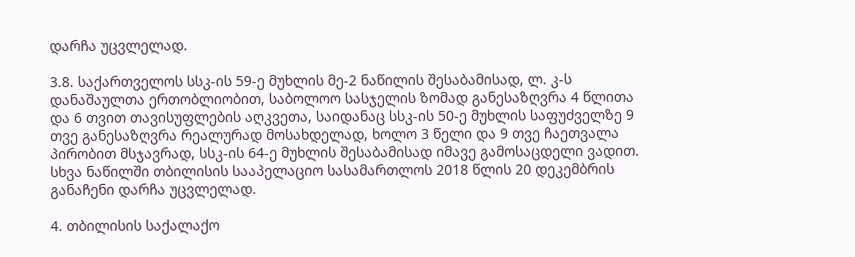დარჩა უცვლელად.

3.8. საქართველოს სსკ-ის 59-ე მუხლის მე-2 ნაწილის შესაბამისად, ლ. კ-ს დანაშაულთა ერთობლიობით, საბოლოო სასჯელის ზომად განესაზღვრა 4 წლითა და 6 თვით თავისუფლების აღკვეთა, საიდანაც სსკ-ის 50-ე მუხლის საფუძველზე 9 თვე განესაზღვრა რეალურად მოსახდელად, ხოლო 3 წელი და 9 თვე ჩაეთვალა პირობით მსჯავრად, სსკ-ის 64-ე მუხლის შესაბამისად იმავე გამოსაცდელი ვადით. სხვა ნაწილში თბილისის სააპელაციო სასამართლოს 2018 წლის 20 დეკემბრის განაჩენი დარჩა უცვლელად.

4. თბილისის საქალაქო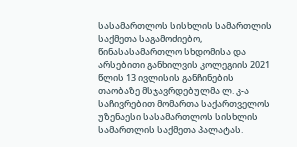სასამართლოს სისხლის სამართლის საქმეთა საგამოძიებო, წინასასამართლო სხდომისა და არსებითი განხილვის კოლეგიის 2021 წლის 13 ივლისის განჩინების თაობაზე მსჯავრდებულმა ლ. კ-ა საჩივრებით მომართა საქართველოს უზენაესი სასამართლოს სისხლის სამართლის საქმეთა პალატას.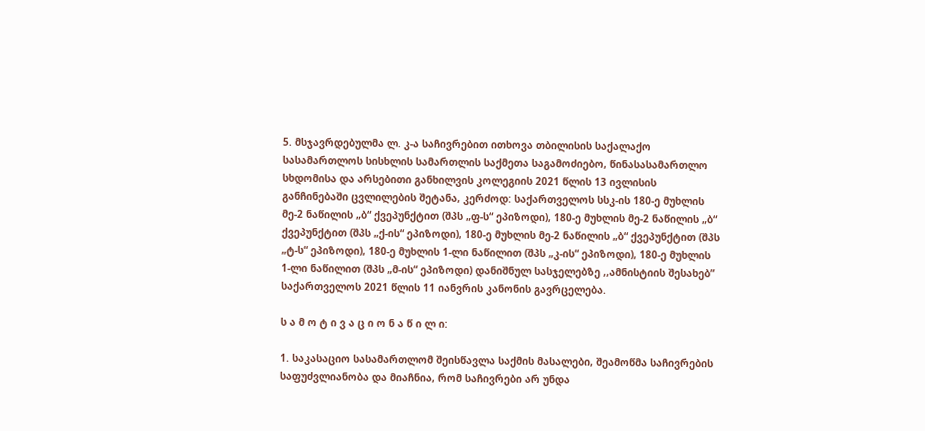5. მსჯავრდებულმა ლ. კ-ა საჩივრებით ითხოვა თბილისის საქალაქო სასამართლოს სისხლის სამართლის საქმეთა საგამოძიებო, წინასასამართლო სხდომისა და არსებითი განხილვის კოლეგიის 2021 წლის 13 ივლისის განჩინებაში ცვლილების შეტანა, კერძოდ: საქართველოს სსკ-ის 180-ე მუხლის მე-2 ნაწილის „ბ“ ქვეპუნქტით (შპს „ფ-ს“ ეპიზოდი), 180-ე მუხლის მე-2 ნაწილის „ბ“ ქვეპუნქტით (შპს „ქ-ის“ ეპიზოდი), 180-ე მუხლის მე-2 ნაწილის „ბ“ ქვეპუნქტით (შპს „ტ-ს“ ეპიზოდი), 180-ე მუხლის 1-ლი ნაწილით (შპს „კ-ის“ ეპიზოდი), 180-ე მუხლის 1-ლი ნაწილით (შპს „მ-ის“ ეპიზოდი) დანიშნულ სასჯელებზე ,,ამნისტიის შესახებ” საქართველოს 2021 წლის 11 იანვრის კანონის გავრცელება.

ს ა მ ო ტ ი ვ ა ც ი ო ნ ა წ ი ლ ი:

1. საკასაციო სასამართლომ შეისწავლა საქმის მასალები, შეამოწმა საჩივრების საფუძვლიანობა და მიაჩნია, რომ საჩივრები არ უნდა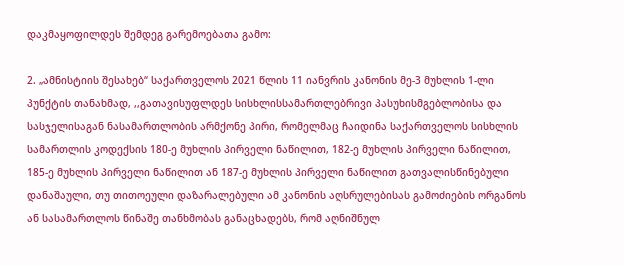დაკმაყოფილდეს შემდეგ გარემოებათა გამო:

2. „ამნისტიის შესახებ“ საქართველოს 2021 წლის 11 იანვრის კანონის მე-3 მუხლის 1-ლი პუნქტის თანახმად, ,,გათავისუფლდეს სისხლისსამართლებრივი პასუხისმგებლობისა და სასჯელისაგან ნასამართლობის არმქონე პირი, რომელმაც ჩაიდინა საქართველოს სისხლის სამართლის კოდექსის 180-ე მუხლის პირველი ნაწილით, 182-ე მუხლის პირველი ნაწილით, 185-ე მუხლის პირველი ნაწილით ან 187-ე მუხლის პირველი ნაწილით გათვალისწინებული დანაშაული, თუ თითოეული დაზარალებული ამ კანონის აღსრულებისას გამოძიების ორგანოს ან სასამართლოს წინაშე თანხმობას განაცხადებს, რომ აღნიშნულ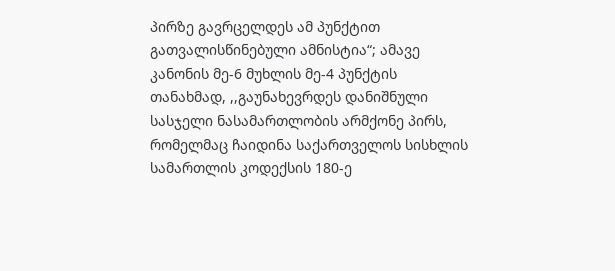პირზე გავრცელდეს ამ პუნქტით გათვალისწინებული ამნისტია“; ამავე კანონის მე-6 მუხლის მე-4 პუნქტის თანახმად, ,,გაუნახევრდეს დანიშნული სასჯელი ნასამართლობის არმქონე პირს, რომელმაც ჩაიდინა საქართველოს სისხლის სამართლის კოდექსის 180-ე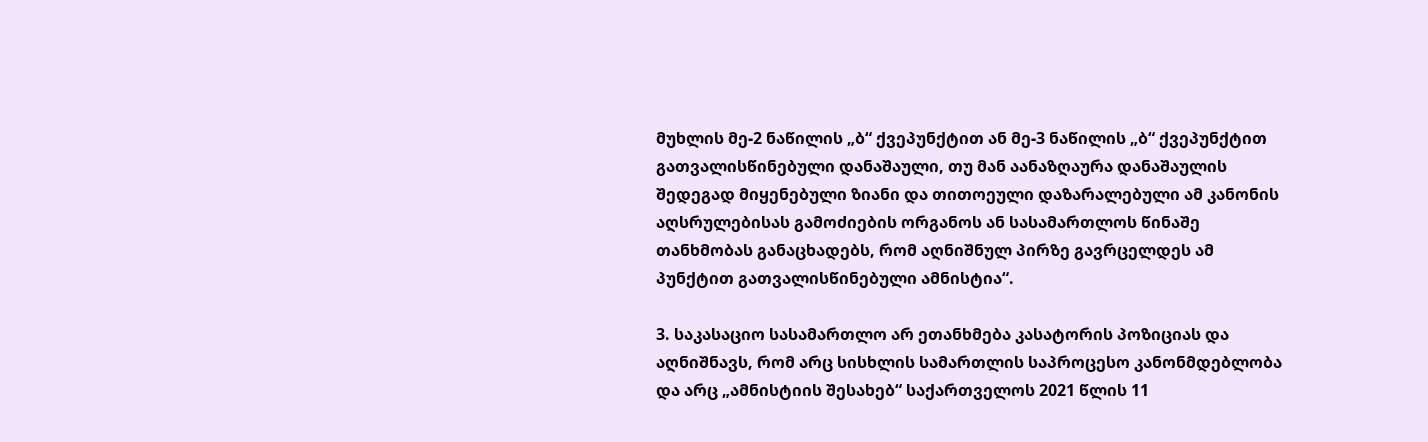მუხლის მე-2 ნაწილის „ბ“ ქვეპუნქტით ან მე-3 ნაწილის „ბ“ ქვეპუნქტით გათვალისწინებული დანაშაული, თუ მან აანაზღაურა დანაშაულის შედეგად მიყენებული ზიანი და თითოეული დაზარალებული ამ კანონის აღსრულებისას გამოძიების ორგანოს ან სასამართლოს წინაშე თანხმობას განაცხადებს, რომ აღნიშნულ პირზე გავრცელდეს ამ პუნქტით გათვალისწინებული ამნისტია“.

3. საკასაციო სასამართლო არ ეთანხმება კასატორის პოზიციას და აღნიშნავს, რომ არც სისხლის სამართლის საპროცესო კანონმდებლობა და არც „ამნისტიის შესახებ“ საქართველოს 2021 წლის 11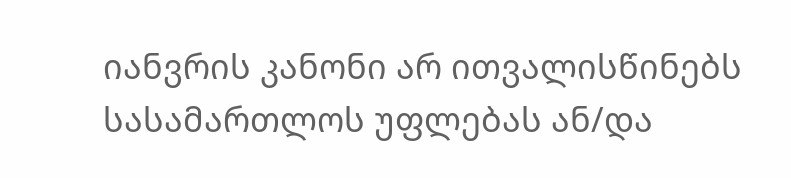იანვრის კანონი არ ითვალისწინებს სასამართლოს უფლებას ან/და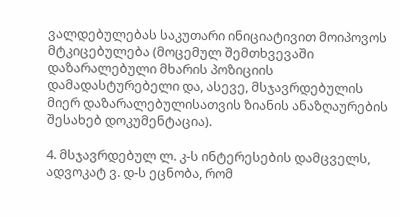ვალდებულებას საკუთარი ინიციატივით მოიპოვოს მტკიცებულება (მოცემულ შემთხვევაში დაზარალებული მხარის პოზიციის დამადასტურებელი და, ასევე, მსჯავრდებულის მიერ დაზარალებულისათვის ზიანის ანაზღაურების შესახებ დოკუმენტაცია).

4. მსჯავრდებულ ლ. კ-ს ინტერესების დამცველს, ადვოკატ ვ. დ-ს ეცნობა, რომ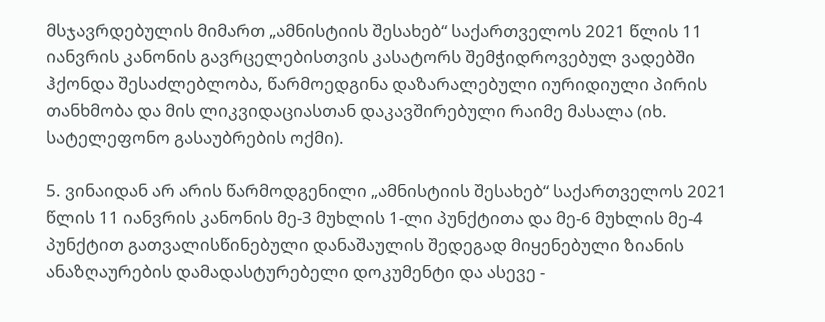მსჯავრდებულის მიმართ „ამნისტიის შესახებ“ საქართველოს 2021 წლის 11 იანვრის კანონის გავრცელებისთვის კასატორს შემჭიდროვებულ ვადებში ჰქონდა შესაძლებლობა, წარმოედგინა დაზარალებული იურიდიული პირის თანხმობა და მის ლიკვიდაციასთან დაკავშირებული რაიმე მასალა (იხ. სატელეფონო გასაუბრების ოქმი).

5. ვინაიდან არ არის წარმოდგენილი „ამნისტიის შესახებ“ საქართველოს 2021 წლის 11 იანვრის კანონის მე-3 მუხლის 1-ლი პუნქტითა და მე-6 მუხლის მე-4 პუნქტით გათვალისწინებული დანაშაულის შედეგად მიყენებული ზიანის ანაზღაურების დამადასტურებელი დოკუმენტი და ასევე -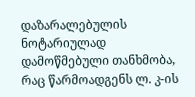დაზარალებულის ნოტარიულად დამოწმებული თანხმობა, რაც წარმოადგენს ლ. კ-ის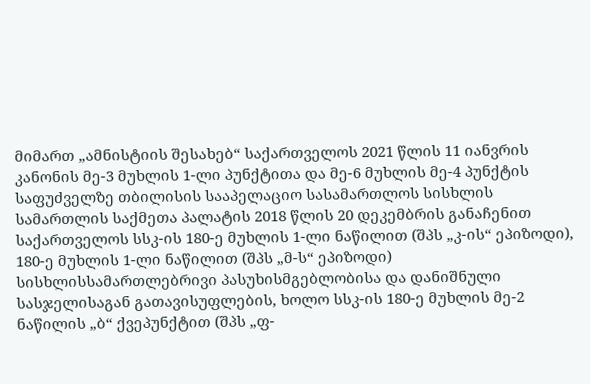მიმართ „ამნისტიის შესახებ“ საქართველოს 2021 წლის 11 იანვრის კანონის მე-3 მუხლის 1-ლი პუნქტითა და მე-6 მუხლის მე-4 პუნქტის საფუძველზე თბილისის სააპელაციო სასამართლოს სისხლის სამართლის საქმეთა პალატის 2018 წლის 20 დეკემბრის განაჩენით საქართველოს სსკ-ის 180-ე მუხლის 1-ლი ნაწილით (შპს „კ-ის“ ეპიზოდი), 180-ე მუხლის 1-ლი ნაწილით (შპს „მ-ს“ ეპიზოდი) სისხლისსამართლებრივი პასუხისმგებლობისა და დანიშნული სასჯელისაგან გათავისუფლების, ხოლო სსკ-ის 180-ე მუხლის მე-2 ნაწილის „ბ“ ქვეპუნქტით (შპს „ფ-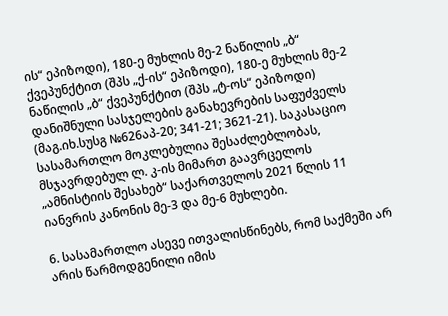ის“ ეპიზოდი), 180-ე მუხლის მე-2 ნაწილის „ბ“ ქვეპუნქტით (შპს „ქ-ის“ ეპიზოდი), 180-ე მუხლის მე-2 ნაწილის „ბ“ ქვეპუნქტით (შპს „ტ-ოს“ ეპიზოდი) დანიშნული სასჯელების განახევრების საფუძველს (მაგ.იხ.სუსგ №626აპ-20; 341-21; 3621-21). საკასაციო სასამართლო მოკლებულია შესაძლებლობას, მსჯავრდებულ ლ. კ-ის მიმართ გაავრცელოს „ამნისტიის შესახებ“ საქართველოს 2021 წლის 11 იანვრის კანონის მე-3 და მე-6 მუხლები.

6. სასამართლო ასევე ითვალისწინებს, რომ საქმეში არ არის წარმოდგენილი იმის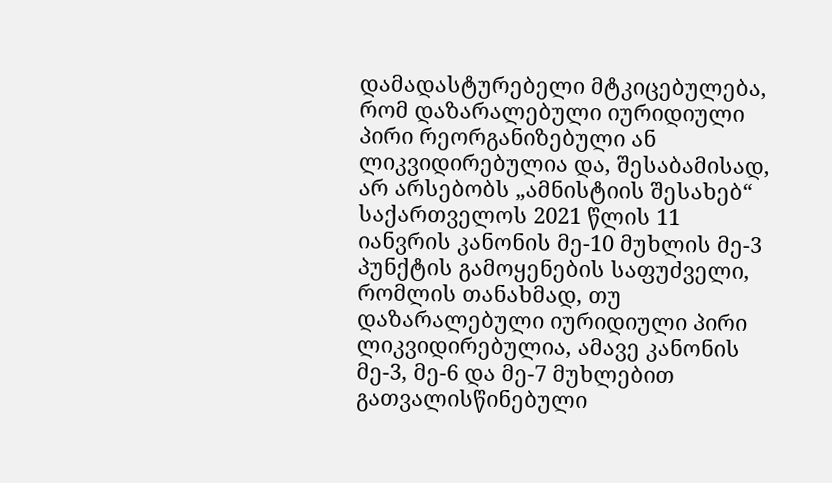დამადასტურებელი მტკიცებულება, რომ დაზარალებული იურიდიული პირი რეორგანიზებული ან ლიკვიდირებულია და, შესაბამისად, არ არსებობს „ამნისტიის შესახებ“ საქართველოს 2021 წლის 11 იანვრის კანონის მე-10 მუხლის მე-3 პუნქტის გამოყენების საფუძველი, რომლის თანახმად, თუ დაზარალებული იურიდიული პირი ლიკვიდირებულია, ამავე კანონის მე-3, მე-6 და მე-7 მუხლებით გათვალისწინებული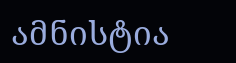ამნისტია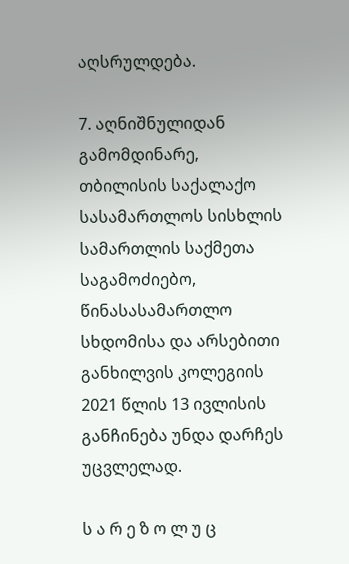აღსრულდება.

7. აღნიშნულიდან გამომდინარე, თბილისის საქალაქო სასამართლოს სისხლის სამართლის საქმეთა საგამოძიებო, წინასასამართლო სხდომისა და არსებითი განხილვის კოლეგიის 2021 წლის 13 ივლისის განჩინება უნდა დარჩეს უცვლელად.

ს ა რ ე ზ ო ლ უ ც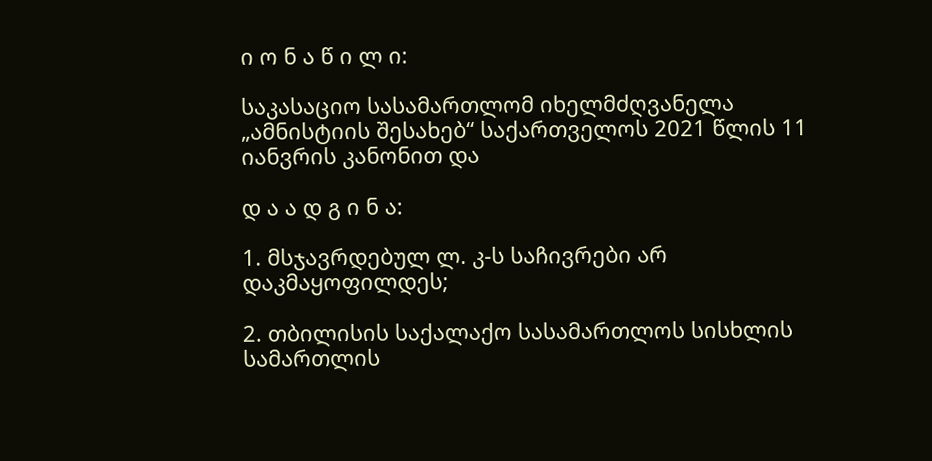ი ო ნ ა წ ი ლ ი:

საკასაციო სასამართლომ იხელმძღვანელა „ამნისტიის შესახებ“ საქართველოს 2021 წლის 11 იანვრის კანონით და

დ ა ა დ გ ი ნ ა:

1. მსჯავრდებულ ლ. კ-ს საჩივრები არ დაკმაყოფილდეს;

2. თბილისის საქალაქო სასამართლოს სისხლის სამართლის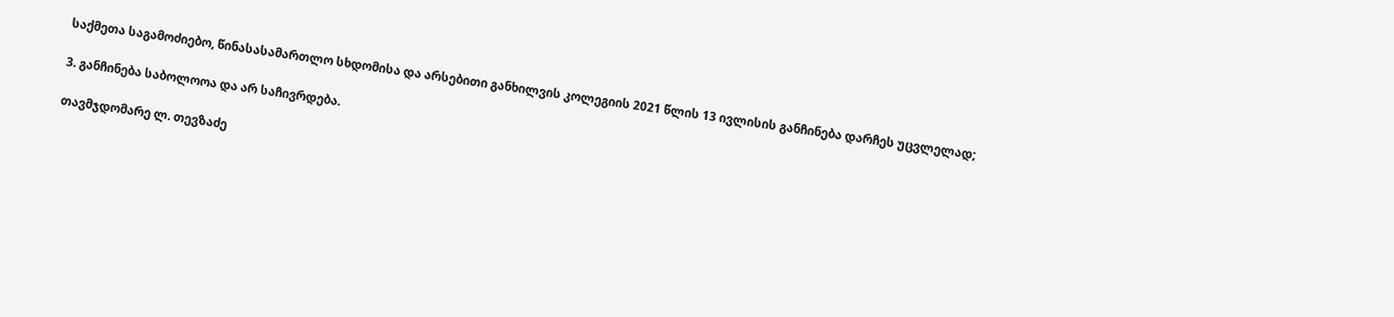საქმეთა საგამოძიებო, წინასასამართლო სხდომისა და არსებითი განხილვის კოლეგიის 2021 წლის 13 ივლისის განჩინება დარჩეს უცვლელად;

3. განჩინება საბოლოოა და არ საჩივრდება.

თავმჯდომარე ლ. თევზაძე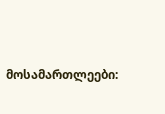მოსამართლეები: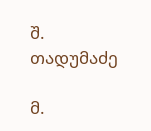შ. თადუმაძე

მ.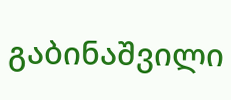გაბინაშვილი